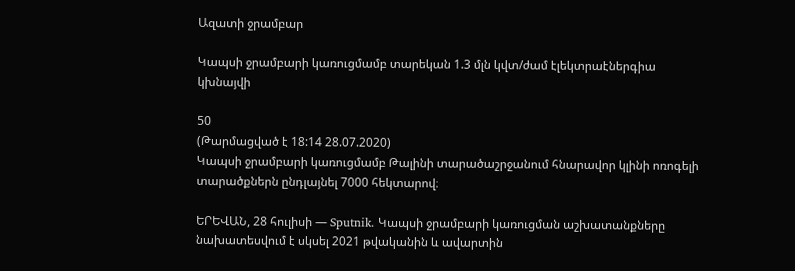Ազատի ջրամբար

Կապսի ջրամբարի կառուցմամբ տարեկան 1.3 մլն կվտ/ժամ էլեկտրաէներգիա կխնայվի

50
(Թարմացված է 18:14 28.07.2020)
Կապսի ջրամբարի կառուցմամբ Թալինի տարածաշրջանում հնարավոր կլինի ոռոգելի տարածքներն ընդլայնել 7000 հեկտարով։

ԵՐԵՎԱՆ, 28 հուլիսի — Sputnik. Կապսի ջրամբարի կառուցման աշխատանքները նախատեսվում է սկսել 2021 թվականին և ավարտին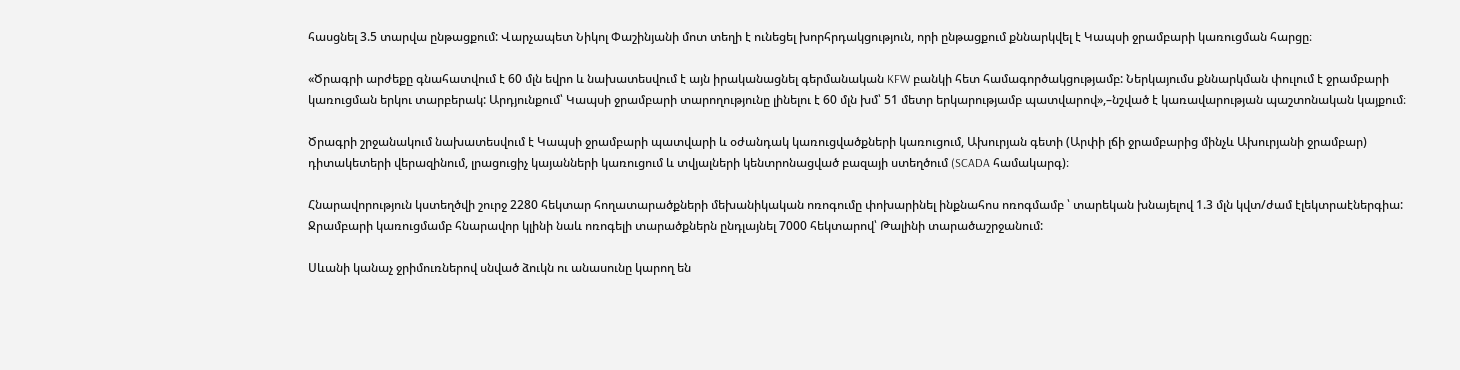հասցնել 3.5 տարվա ընթացքում: Վարչապետ Նիկոլ Փաշինյանի մոտ տեղի է ունեցել խորհրդակցություն, որի ընթացքում քննարկվել է Կապսի ջրամբարի կառուցման հարցը։

«Ծրագրի արժեքը գնահատվում է 60 մլն եվրո և նախատեսվում է այն իրականացնել գերմանական KFW բանկի հետ համագործակցությամբ: Ներկայումս քննարկման փուլում է ջրամբարի կառուցման երկու տարբերակ: Արդյունքում՝ Կապսի ջրամբարի տարողությունը լինելու է 60 մլն խմ՝ 51 մետր երկարությամբ պատվարով»,–նշված է կառավարության պաշտոնական կայքում։

Ծրագրի շրջանակում նախատեսվում է Կապսի ջրամբարի պատվարի և օժանդակ կառուցվածքների կառուցում, Ախուրյան գետի (Արփի լճի ջրամբարից մինչև Ախուրյանի ջրամբար) դիտակետերի վերազինում, լրացուցիչ կայանների կառուցում և տվյալների կենտրոնացված բազայի ստեղծում (SCADA համակարգ)։

Հնարավորություն կստեղծվի շուրջ 2280 հեկտար հողատարածքների մեխանիկական ոռոգումը փոխարինել ինքնահոս ոռոգմամբ ՝ տարեկան խնայելով 1.3 մլն կվտ/ժամ էլեկտրաէներգիա: Ջրամբարի կառուցմամբ հնարավոր կլինի նաև ոռոգելի տարածքներն ընդլայնել 7000 հեկտարով՝ Թալինի տարածաշրջանում:

Սևանի կանաչ ջրիմուռներով սնված ձուկն ու անասունը կարող են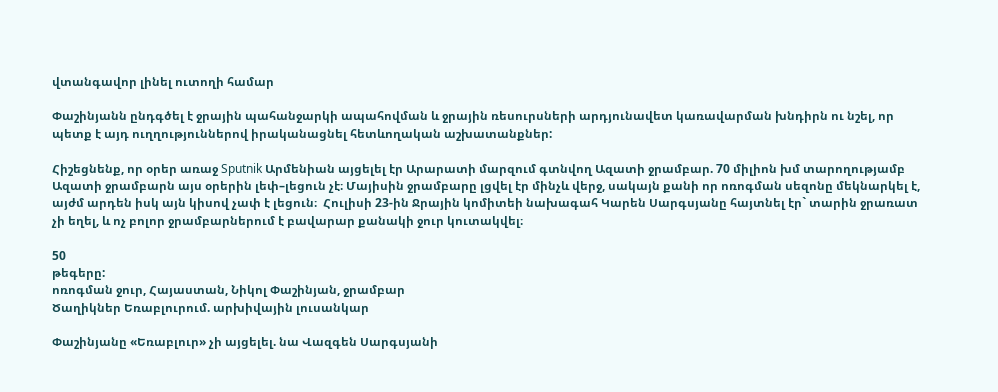վտանգավոր լինել ուտողի համար

Փաշինյանն ընդգծել է ջրային պահանջարկի ապահովման և ջրային ռեսուրսների արդյունավետ կառավարման խնդիրն ու նշել, որ պետք է այդ ուղղություններով իրականացնել հետևողական աշխատանքներ:

Հիշեցնենք, որ օրեր առաջ Sputnik Արմենիան այցելել էր Արարատի մարզում գտնվող Ազատի ջրամբար. 70 միլիոն խմ տարողությամբ Ազատի ջրամբարն այս օրերին լեփ–լեցուն չէ։ Մայիսին ջրամբարը լցվել էր մինչև վերջ, սակայն քանի որ ոռոգման սեզոնը մեկնարկել է, այժմ արդեն իսկ այն կիսով չափ է լեցուն։  Հուլիսի 23-ին Ջրային կոմիտեի նախագահ Կարեն Սարգսյանը հայտնել էր` տարին ջրառատ չի եղել, և ոչ բոլոր ջրամբարներում է բավարար քանակի ջուր կուտակվել։

50
թեգերը:
ոռոգման ջուր, Հայաստան, Նիկոլ Փաշինյան, ջրամբար
Ծաղիկներ Եռաբլուրում. արխիվային լուսանկար

Փաշինյանը «Եռաբլուր» չի այցելել. նա Վազգեն Սարգսյանի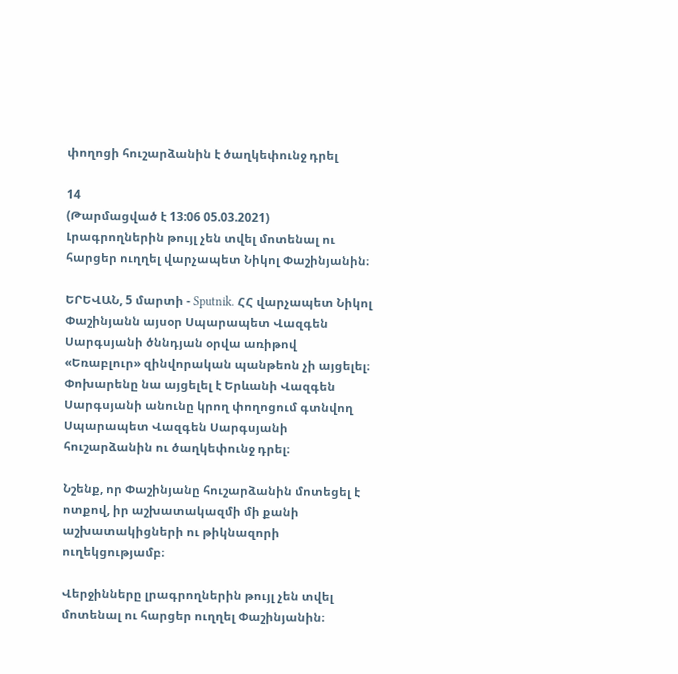փողոցի հուշարձանին է ծաղկեփունջ դրել

14
(Թարմացված է 13:06 05.03.2021)
Լրագրողներին թույլ չեն տվել մոտենալ ու հարցեր ուղղել վարչապետ Նիկոլ Փաշինյանին։

ԵՐԵՎԱՆ, 5 մարտի - Sputnik. ՀՀ վարչապետ Նիկոլ Փաշինյանն այսօր Սպարապետ Վազգեն Սարգսյանի ծննդյան օրվա առիթով «Եռաբլուր» զինվորական պանթեոն չի այցելել։ Փոխարենը նա այցելել է Երևանի Վազգեն Սարգսյանի անունը կրող փողոցում գտնվող Սպարապետ Վազգեն Սարգսյանի հուշարձանին ու ծաղկեփունջ դրել։

Նշենք, որ Փաշինյանը հուշարձանին մոտեցել է ոտքով, իր աշխատակազմի մի քանի աշխատակիցների ու թիկնազորի ուղեկցությամբ։

Վերջինները լրագրողներին թույլ չեն տվել մոտենալ ու հարցեր ուղղել Փաշինյանին։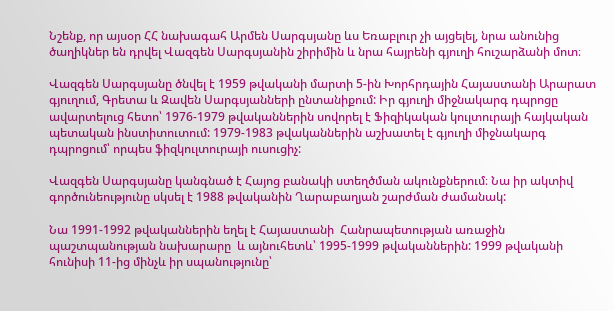Նշենք, որ այսօր ՀՀ նախագահ Արմեն Սարգսյանը ևս Եռաբլուր չի այցելել, նրա անունից ծաղիկներ են դրվել Վազգեն Սարգսյանին շիրիմին և նրա հայրենի գյուղի հուշարձանի մոտ։

Վազգեն Սարգսյանը ծնվել է 1959 թվականի մարտի 5-ին Խորհրդային Հայաստանի Արարատ գյուղում, Գրետա և Զավեն Սարգսյանների ընտանիքում: Իր գյուղի միջնակարգ դպրոցը ավարտելուց հետո՝ 1976-1979 թվականներին սովորել է Ֆիզիկական կուլտուրայի հայկական պետական ինստիտուտում: 1979-1983 թվականներին աշխատել է գյուղի միջնակարգ դպրոցում՝ որպես ֆիզկուլտուրայի ուսուցիչ:

Վազգեն Սարգսյանը կանգնած է Հայոց բանակի ստեղծման ակունքներում։ Նա իր ակտիվ գործունեությունը սկսել է 1988 թվականին Ղարաբաղյան շարժման ժամանակ:

Նա 1991-1992 թվականներին եղել է Հայաստանի  Հանրապետության առաջին պաշտպանության նախարարը  և այնուհետև՝ 1995-1999 թվականներին: 1999 թվականի հունիսի 11-ից մինչև իր սպանությունը՝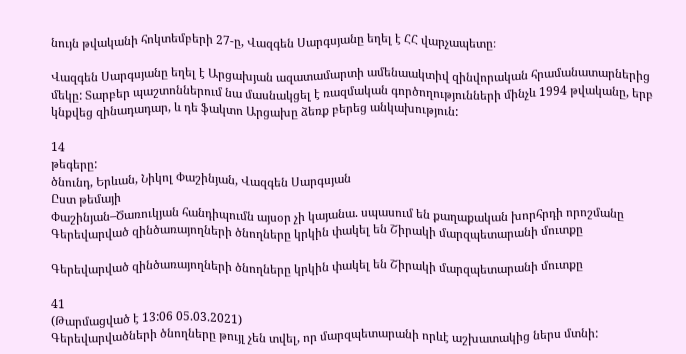նույն թվականի հոկտեմբերի 27-ը, Վազգեն Սարգսյանը եղել է ՀՀ վարչապետը։

Վազգեն Սարգսյանը եղել է Արցախյան ազատամարտի ամենաակտիվ զինվորական հրամանատարներից մեկը: Տարբեր պաշտոններում նա մասնակցել է ռազմական գործողությունների մինչև 1994 թվականը, երբ կնքվեց զինադադար, և դե ֆակտո Արցախը ձեռք բերեց անկախություն:

14
թեգերը:
ծնունդ, Երևան, Նիկոլ Փաշինյան, Վազգեն Սարգսյան
Ըստ թեմայի
Փաշինյան–Ծառուկյան հանդիպումն այսօր չի կայանա. սպասում են քաղաքական խորհրդի որոշմանը
Գերեվարված զինծառայողների ծնողները կրկին փակել են Շիրակի մարզպետարանի մուտքը

Գերեվարված զինծառայողների ծնողները կրկին փակել են Շիրակի մարզպետարանի մուտքը

41
(Թարմացված է 13:06 05.03.2021)
Գերեվարվածների ծնողները թույլ չեն տվել, որ մարզպետարանի որևէ աշխատակից ներս մտնի: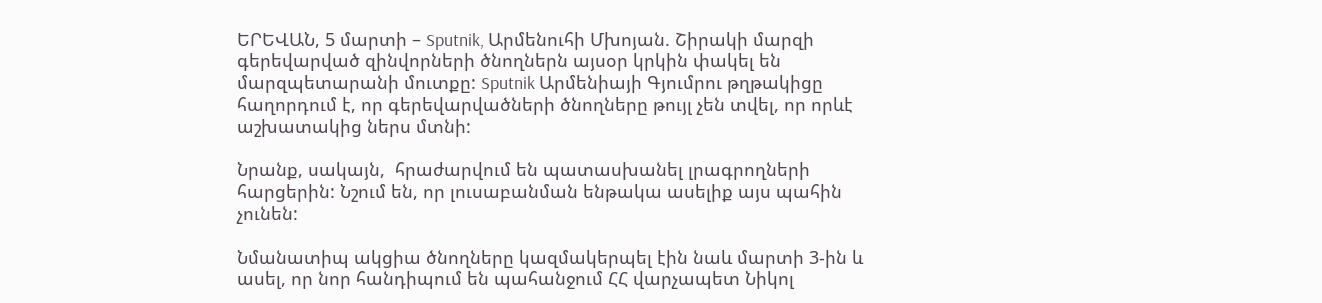ԵՐԵՎԱՆ, 5 մարտի – Sputnik, Արմենուհի Մխոյան. Շիրակի մարզի գերեվարված զինվորների ծնողներն այսօր կրկին փակել են մարզպետարանի մուտքը: Sputnik Արմենիայի Գյումրու թղթակիցը հաղորդում է, որ գերեվարվածների ծնողները թույլ չեն տվել, որ որևէ աշխատակից ներս մտնի:

Նրանք, սակայն,  հրաժարվում են պատասխանել լրագրողների հարցերին: Նշում են, որ լուսաբանման ենթակա ասելիք այս պահին չունեն:

Նմանատիպ ակցիա ծնողները կազմակերպել էին նաև մարտի 3-ին և ասել, որ նոր հանդիպում են պահանջում ՀՀ վարչապետ Նիկոլ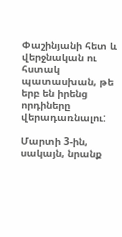Փաշինյանի հետ և վերջնական ու հստակ պատասխան, թե երբ են իրենց որդիները վերադառնալու:

Մարտի 3-ին, սակայն, նրանք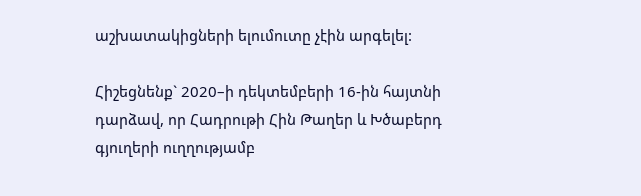աշխատակիցների ելումուտը չէին արգելել:

Հիշեցնենք` 2020–ի դեկտեմբերի 16-ին հայտնի դարձավ, որ Հադրութի Հին Թաղեր և Խծաբերդ գյուղերի ուղղությամբ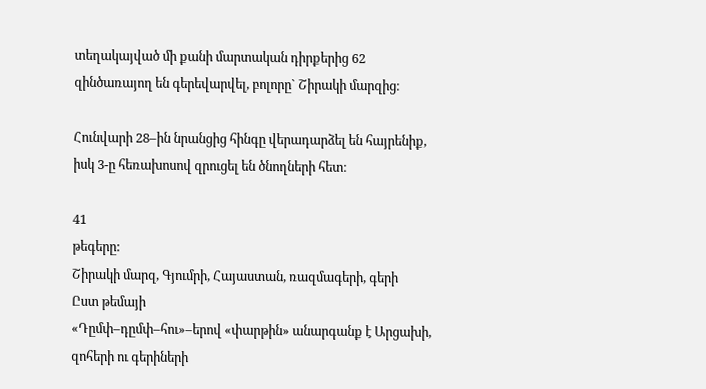տեղակայված մի քանի մարտական դիրքերից 62 զինծառայող են գերեվարվել, բոլորը` Շիրակի մարզից։

Հունվարի 28–ին նրանցից հինգը վերադարձել են հայրենիք, իսկ 3-ը հեռախոսով զրուցել են ծնողների հետ։

41
թեգերը:
Շիրակի մարզ, Գյումրի, Հայաստան, ռազմագերի, գերի
Ըստ թեմայի
«Դըմփ–դըմփ–հու»–երով «փարթին» անարգանք է Արցախի, զոհերի ու գերիների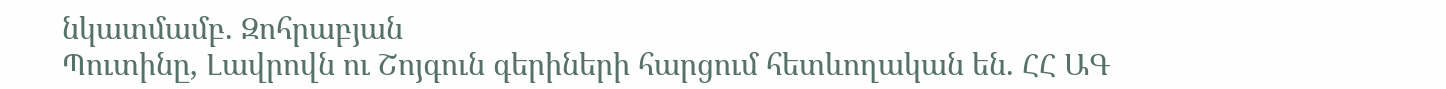նկատմամբ. Զոհրաբյան
Պուտինը, Լավրովն ու Շոյգուն գերիների հարցում հետևողական են. ՀՀ ԱԳ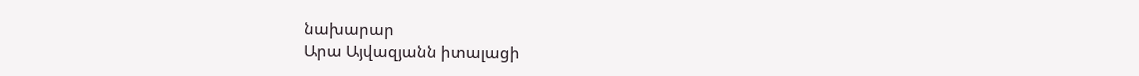նախարար
Արա Այվազյանն իտալացի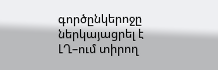գործընկերոջը ներկայացրել է ԼՂ–ում տիրող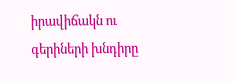իրավիճակն ու գերիների խնդիրը